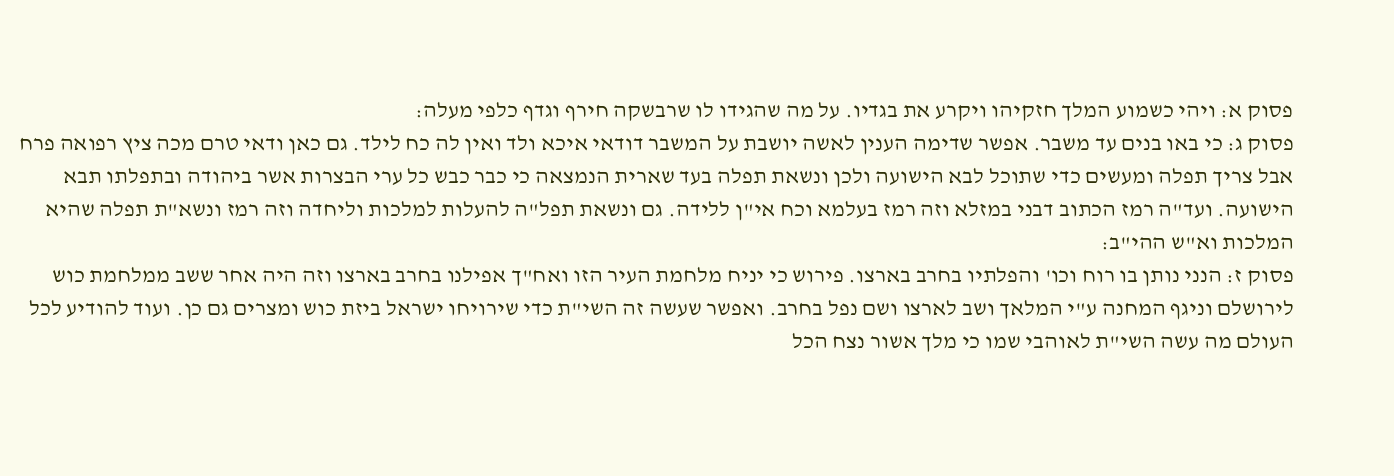פסוק א: ויהי כשמוע המלך חזקיהו ויקרע את בגדיו. על מה שהגידו לו שרבשקה חירף וגדף כלפי מעלה:
פסוק ג: כי באו בנים עד משבר. אפשר שדימה הענין לאשה יושבת על המשבר דודאי איכא ולד ואין לה כח לילד. גם כאן ודאי טרם מכה ציץ רפואה פרח אבל צריך תפלה ומעשים כדי שתוכל לבא הישועה ולכן ונשאת תפלה בעד שארית הנמצאה כי כבר כבש כל ערי הבצרות אשר ביהודה ובתפלתו תבא הישועה. ועד"ה רמז הכתוב דבני במזלא וזה רמז בעלמא וכח אי"ן ללידה. גם ונשאת תפל"ה להעלות למלכות וליחדה וזה רמז ונשא"ת תפלה שהיא המלכות וא"ש ההי"ב:
פסוק ז: הנני נותן בו רוח וכו' והפלתיו בחרב בארצו. פירוש כי יניח מלחמת העיר הזו ואח"ך אפילנו בחרב בארצו וזה היה אחר ששב ממלחמת כוש לירושלם וניגף המחנה ע"י המלאך ושב לארצו ושם נפל בחרב. ואפשר שעשה זה השי"ת כדי שירויחו ישראל ביזת כוש ומצרים גם כן. ועוד להודיע לכל העולם מה עשה השי"ת לאוהבי שמו כי מלך אשור נצח הכל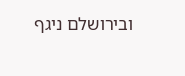ובירושלם ניגף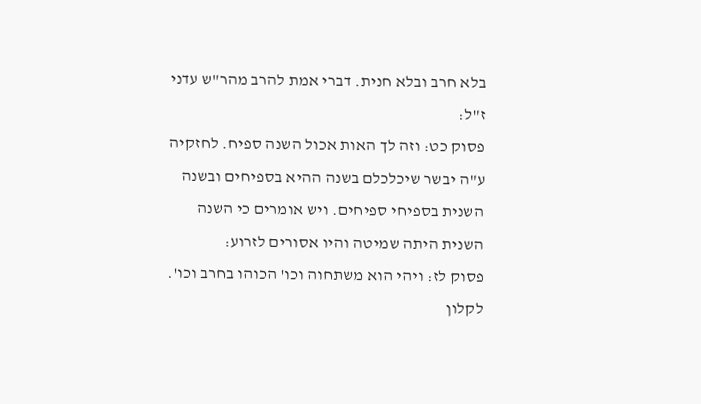בלא חרב ובלא חנית. דברי אמת להרב מהר"ש עדני ז"ל:
פסוק כט: וזה לך האות אכול השנה ספיח. לחזקיה ע"ה יבשר שיכלכלם בשנה ההיא בספיחים ובשנה השנית בספיחי ספיחים. ויש אומרים כי השנה השנית היתה שמיטה והיו אסורים לזרוע:
פסוק לז: ויהי הוא משתחוה וכו' הכוהו בחרב וכו'. לקלון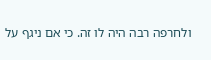ולחרפה רבה היה לו זה. כי אם ניגף על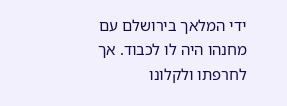ידי המלאך בירושלם עם מחנהו היה לו לכבוד. אך לחרפתו ולקלונו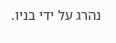נהרג על ידי בניו.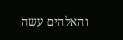והאלהים עשה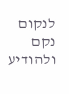לנקום נקם ולהודיע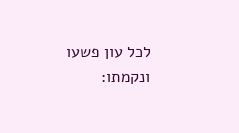לכל עון פשעו ונקמתו: